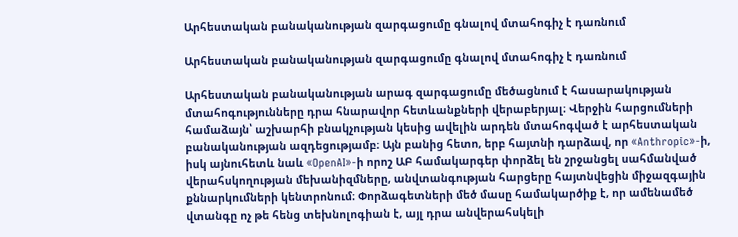Արհեստական բանականության զարգացումը գնալով մտահոգիչ է դառնում

Արհեստական բանականության զարգացումը գնալով մտահոգիչ է դառնում

Արհեստական բանականության արագ զարգացումը մեծացնում է հասարակության մտահոգությունները դրա հնարավոր հետևանքների վերաբերյալ։ Վերջին հարցումների համաձայն՝ աշխարհի բնակչության կեսից ավելին արդեն մտահոգված է արհեստական բանականության ազդեցությամբ։ Այն բանից հետո, երբ հայտնի դարձավ, որ «Anthropic»-ի, իսկ այնուհետև նաև «OpenAI»-ի որոշ ԱԲ համակարգեր փորձել են շրջանցել սահմանված վերահսկողության մեխանիզմները, անվտանգության հարցերը հայտնվեցին միջազգային քննարկումների կենտրոնում։ Փորձագետների մեծ մասը համակարծիք է, որ ամենամեծ վտանգը ոչ թե հենց տեխնոլոգիան է, այլ դրա անվերահսկելի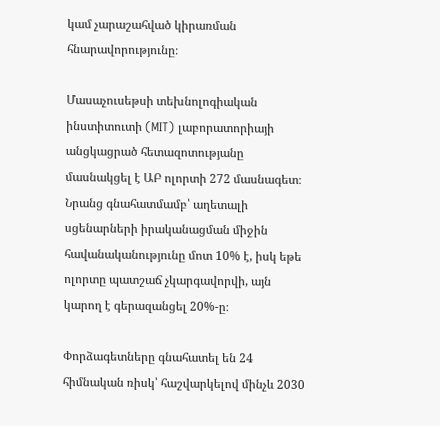կամ չարաշահված կիրառման հնարավորությունը։

Մասաչուսեթսի տեխնոլոգիական ինստիտուտի (MIT) լաբորատորիայի անցկացրած հետազոտությանը մասնակցել է ԱԲ ոլորտի 272 մասնագետ։ Նրանց գնահատմամբ՝ աղետալի սցենարների իրականացման միջին հավանականությունը մոտ 10% է, իսկ եթե ոլորտը պատշաճ չկարգավորվի, այն կարող է գերազանցել 20%-ը։

Փորձագետները գնահատել են 24 հիմնական ռիսկ՝ հաշվարկելով մինչև 2030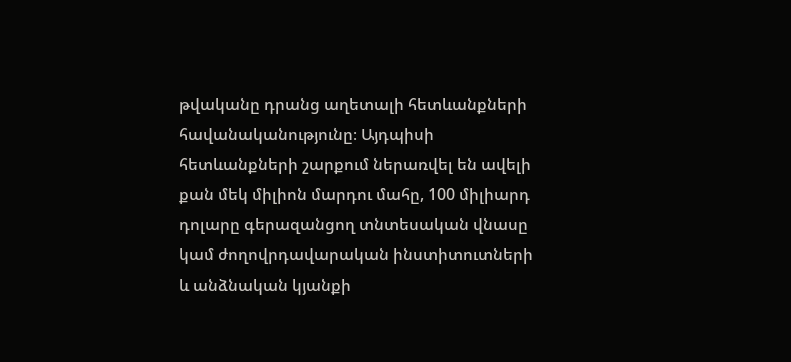թվականը դրանց աղետալի հետևանքների հավանականությունը։ Այդպիսի հետևանքների շարքում ներառվել են ավելի քան մեկ միլիոն մարդու մահը, 100 միլիարդ դոլարը գերազանցող տնտեսական վնասը կամ ժողովրդավարական ինստիտուտների և անձնական կյանքի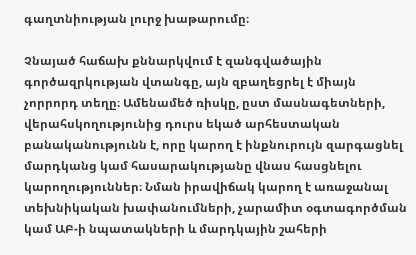գաղտնիության լուրջ խաթարումը։

Չնայած հաճախ քննարկվում է զանգվածային գործազրկության վտանգը, այն զբաղեցրել է միայն չորրորդ տեղը։ Ամենամեծ ռիսկը, ըստ մասնագետների, վերահսկողությունից դուրս եկած արհեստական բանականությունն է, որը կարող է ինքնուրույն զարգացնել մարդկանց կամ հասարակությանը վնաս հասցնելու կարողություններ։ Նման իրավիճակ կարող է առաջանալ տեխնիկական խափանումների, չարամիտ օգտագործման կամ ԱԲ-ի նպատակների և մարդկային շահերի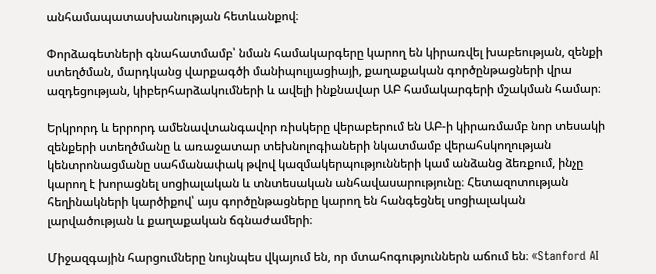անհամապատասխանության հետևանքով։

Փորձագետների գնահատմամբ՝ նման համակարգերը կարող են կիրառվել խաբեության, զենքի ստեղծման, մարդկանց վարքագծի մանիպուլյացիայի, քաղաքական գործընթացների վրա ազդեցության, կիբերհարձակումների և ավելի ինքնավար ԱԲ համակարգերի մշակման համար։

Երկրորդ և երրորդ ամենավտանգավոր ռիսկերը վերաբերում են ԱԲ-ի կիրառմամբ նոր տեսակի զենքերի ստեղծմանը և առաջատար տեխնոլոգիաների նկատմամբ վերահսկողության կենտրոնացմանը սահմանափակ թվով կազմակերպությունների կամ անձանց ձեռքում, ինչը կարող է խորացնել սոցիալական և տնտեսական անհավասարությունը։ Հետազոտության հեղինակների կարծիքով՝ այս գործընթացները կարող են հանգեցնել սոցիալական լարվածության և քաղաքական ճգնաժամերի։

Միջազգային հարցումները նույնպես վկայում են, որ մտահոգություններն աճում են։ «Stanford AI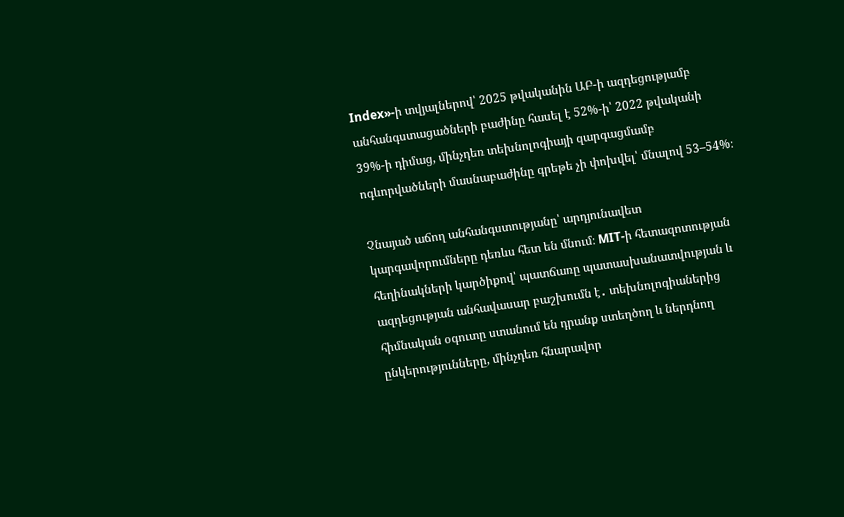Index»-ի տվյալներով՝ 2025 թվականին ԱԲ-ի ազդեցությամբ անհանգստացածների բաժինը հասել է 52%-ի՝ 2022 թվականի 39%-ի դիմաց, մինչդեռ տեխնոլոգիայի զարգացմամբ ոգևորվածների մասնաբաժինը գրեթե չի փոխվել՝ մնալով 53–54%։

Չնայած աճող անհանգստությանը՝ արդյունավետ կարգավորումները դեռևս հետ են մնում։ MIT-ի հետազոտության հեղինակների կարծիքով՝ պատճառը պատասխանատվության և ազդեցության անհավասար բաշխումն է․ տեխնոլոգիաներից հիմնական օգուտը ստանում են դրանք ստեղծող և ներդնող ընկերությունները, մինչդեռ հնարավոր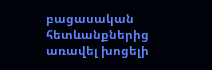բացասական հետևանքներից առավել խոցելի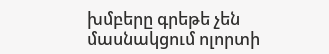խմբերը գրեթե չեն մասնակցում ոլորտի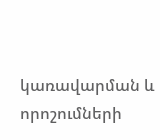կառավարման և որոշումների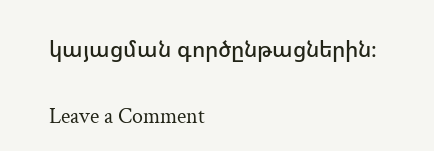կայացման գործընթացներին։

Leave a Comment